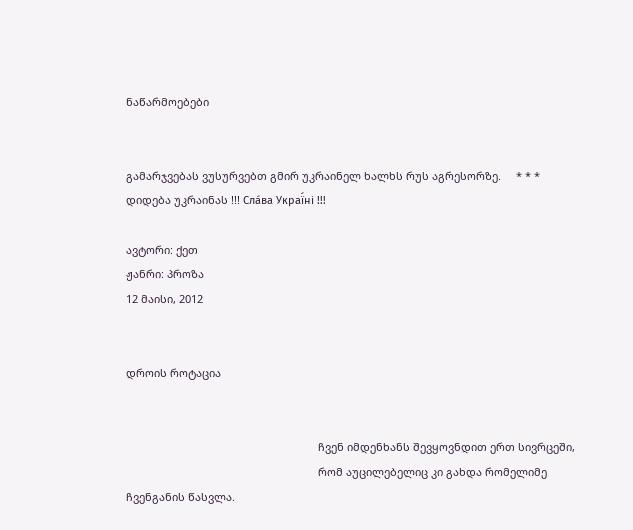ნაწარმოებები


გამარჯვებას ვუსურვებთ გმირ უკრაინელ ხალხს რუს აგრესორზე.     * * *     დიდება უკრაინას !!! Сла́ва Украї́ні !!!

ავტორი: ქეთ
ჟანრი: პროზა
12 მაისი, 2012


დროის როტაცია


                                                                ჩვენ იმდენხანს შევყოვნდით ერთ სივრცეში,
                                                                რომ აუცილებელიც კი გახდა რომელიმე ჩვენგანის წასვლა.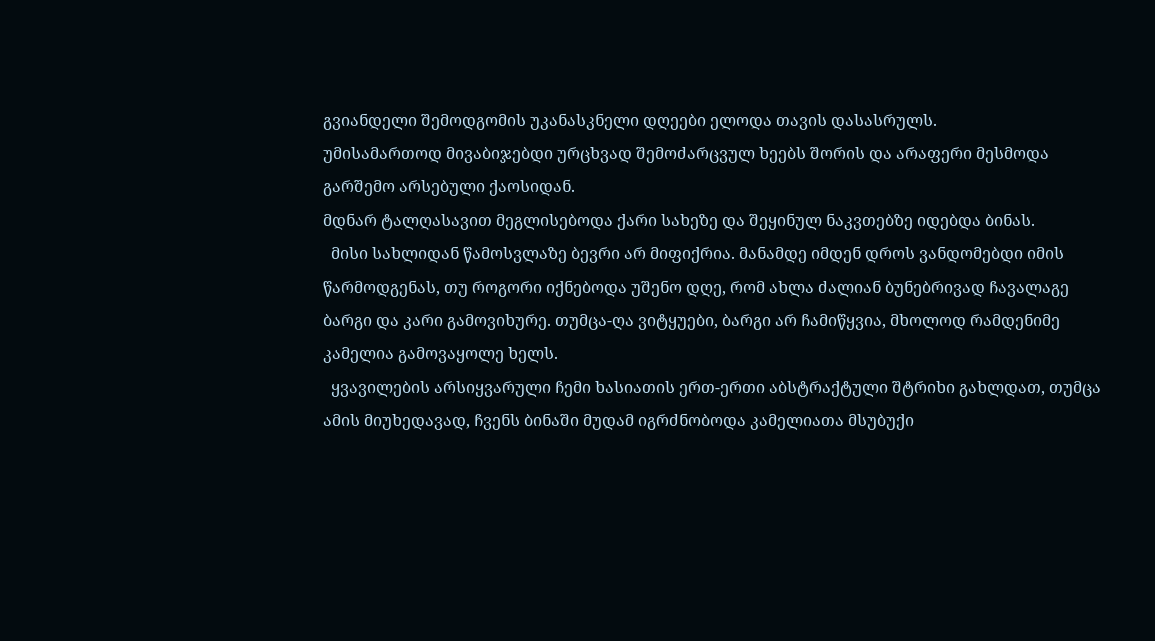გვიანდელი შემოდგომის უკანასკნელი დღეები ელოდა თავის დასასრულს.
უმისამართოდ მივაბიჯებდი ურცხვად შემოძარცვულ ხეებს შორის და არაფერი მესმოდა გარშემო არსებული ქაოსიდან.
მდნარ ტალღასავით მეგლისებოდა ქარი სახეზე და შეყინულ ნაკვთებზე იდებდა ბინას.
  მისი სახლიდან წამოსვლაზე ბევრი არ მიფიქრია. მანამდე იმდენ დროს ვანდომებდი იმის წარმოდგენას, თუ როგორი იქნებოდა უშენო დღე, რომ ახლა ძალიან ბუნებრივად ჩავალაგე ბარგი და კარი გამოვიხურე. თუმცა-ღა ვიტყუები, ბარგი არ ჩამიწყვია, მხოლოდ რამდენიმე კამელია გამოვაყოლე ხელს.
  ყვავილების არსიყვარული ჩემი ხასიათის ერთ-ერთი აბსტრაქტული შტრიხი გახლდათ, თუმცა ამის მიუხედავად, ჩვენს ბინაში მუდამ იგრძნობოდა კამელიათა მსუბუქი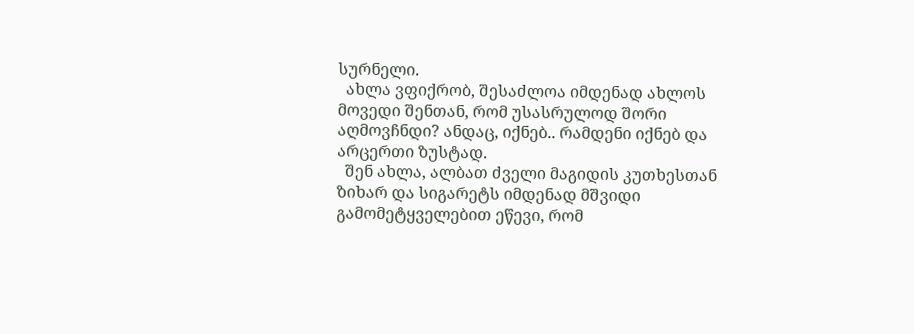სურნელი.
  ახლა ვფიქრობ, შესაძლოა იმდენად ახლოს მოვედი შენთან, რომ უსასრულოდ შორი აღმოვჩნდი? ანდაც, იქნებ.. რამდენი იქნებ და არცერთი ზუსტად.
  შენ ახლა, ალბათ ძველი მაგიდის კუთხესთან ზიხარ და სიგარეტს იმდენად მშვიდი გამომეტყველებით ეწევი, რომ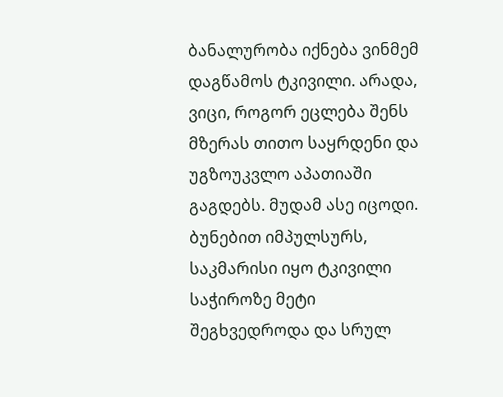ბანალურობა იქნება ვინმემ დაგწამოს ტკივილი. არადა, ვიცი, როგორ ეცლება შენს მზერას თითო საყრდენი და უგზოუკვლო აპათიაში გაგდებს. მუდამ ასე იცოდი. ბუნებით იმპულსურს, საკმარისი იყო ტკივილი საჭიროზე მეტი შეგხვედროდა და სრულ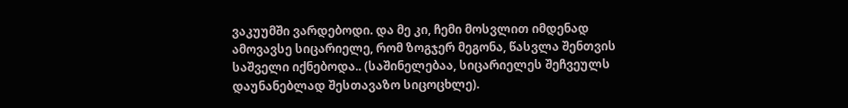ვაკუუმში ვარდებოდი. და მე კი, ჩემი მოსვლით იმდენად ამოვავსე სიცარიელე, რომ ზოგჯერ მეგონა, წასვლა შენთვის საშველი იქნებოდა.. (საშინელებაა, სიცარიელეს შეჩვეულს დაუნანებლად შესთავაზო სიცოცხლე).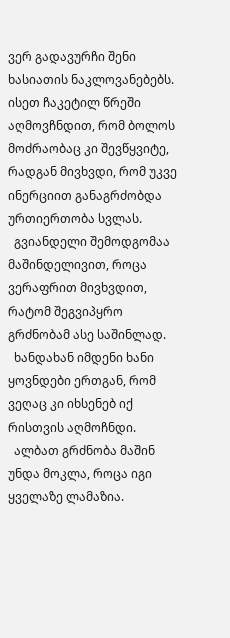ვერ გადავურჩი შენი ხასიათის ნაკლოვანებებს. ისეთ ჩაკეტილ წრეში აღმოვჩნდით, რომ ბოლოს მოძრაობაც კი შევწყვიტე, რადგან მივხვდი, რომ უკვე ინერციით განაგრძობდა ურთიერთობა სვლას.
  გვიანდელი შემოდგომაა მაშინდელივით, როცა ვერაფრით მივხვდით, რატომ შეგვიპყრო გრძნობამ ასე საშინლად.
  ხანდახან იმდენი ხანი ყოვნდები ერთგან, რომ ვეღაც კი იხსენებ იქ რისთვის აღმოჩნდი.
  ალბათ გრძნობა მაშინ უნდა მოკლა, როცა იგი ყველაზე ლამაზია.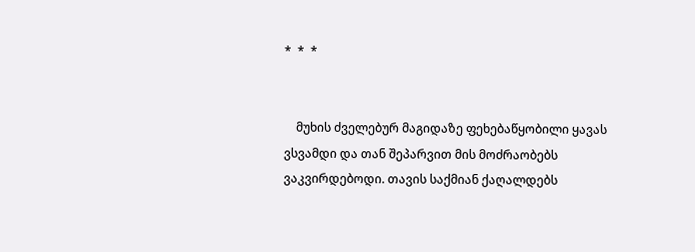*  *  *


    მუხის ძველებურ მაგიდაზე ფეხებაწყობილი ყავას ვსვამდი და თან შეპარვით მის მოძრაობებს ვაკვირდებოდი. თავის საქმიან ქაღალდებს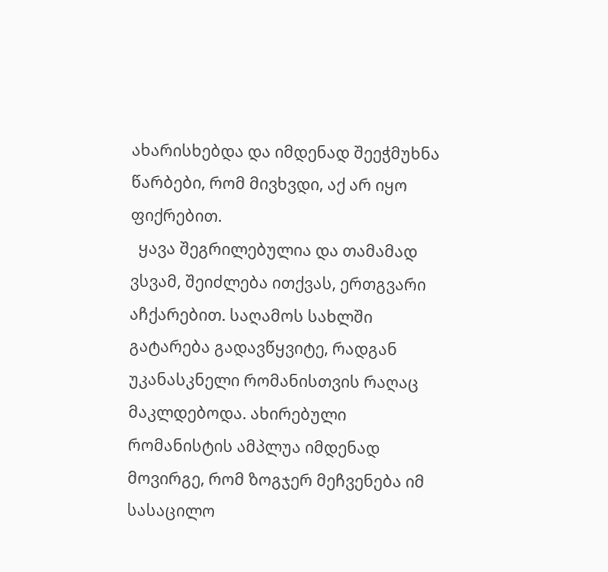ახარისხებდა და იმდენად შეეჭმუხნა წარბები, რომ მივხვდი, აქ არ იყო ფიქრებით.
  ყავა შეგრილებულია და თამამად ვსვამ, შეიძლება ითქვას, ერთგვარი აჩქარებით. საღამოს სახლში გატარება გადავწყვიტე, რადგან უკანასკნელი რომანისთვის რაღაც მაკლდებოდა. ახირებული რომანისტის ამპლუა იმდენად მოვირგე, რომ ზოგჯერ მეჩვენება იმ სასაცილო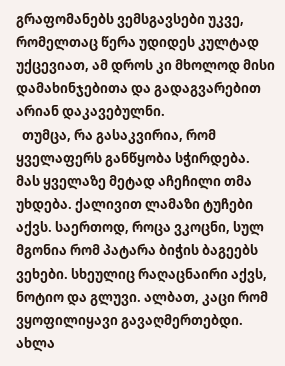გრაფომანებს ვემსგავსები უკვე, რომელთაც წერა უდიდეს კულტად უქცევიათ, ამ დროს კი მხოლოდ მისი დამახინჯებითა და გადაგვარებით არიან დაკავებულნი.
  თუმცა, რა გასაკვირია, რომ ყველაფერს განწყობა სჭირდება.
მას ყველაზე მეტად აჩეჩილი თმა უხდება. ქალივით ლამაზი ტუჩები აქვს. საერთოდ, როცა ვკოცნი, სულ მგონია რომ პატარა ბიჭის ბაგეებს ვეხები. სხეულიც რაღაცნაირი აქვს, ნოტიო და გლუვი. ალბათ, კაცი რომ ვყოფილიყავი გავაღმერთებდი. ახლა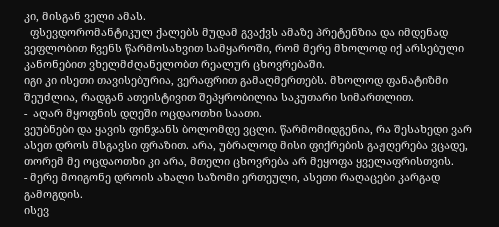კი, მისგან ველი ამას.
  ფსევდორომანტიკულ ქალებს მუდამ გვაქვს ამაზე პრეტენზია და იმდენად ვეფლობით ჩვენს წარმოსახვით სამყაროში, რომ მერე მხოლოდ იქ არსებული კანონებით ვხელმძღანელობთ რეალურ ცხოვრებაში.
იგი კი ისეთი თავისებურია, ვერაფრით გამაღმერთებს. მხოლოდ ფანატიზმი შეუძლია, რადგან ათეისტივით შეპყრობილია საკუთარი სიმართლით.
-  აღარ მყოფნის დღეში ოცდაოთხი საათი.
ვეუბნები და ყავის ფინჯანს ბოლომდე ვცლი. წარმომიდგენია, რა შესახედი ვარ ასეთ დროს მსგავსი ფრაზით. არა, უბრალოდ მისი ფიქრების გაჟღერება ვცადე, თორემ მე ოცდაოთხი კი არა, მთელი ცხოვრება არ მეყოფა ყველაფრისთვის.
- მერე მოიგონე დროის ახალი საზომი ერთეული, ასეთი რაღაცები კარგად გამოგდის.
ისევ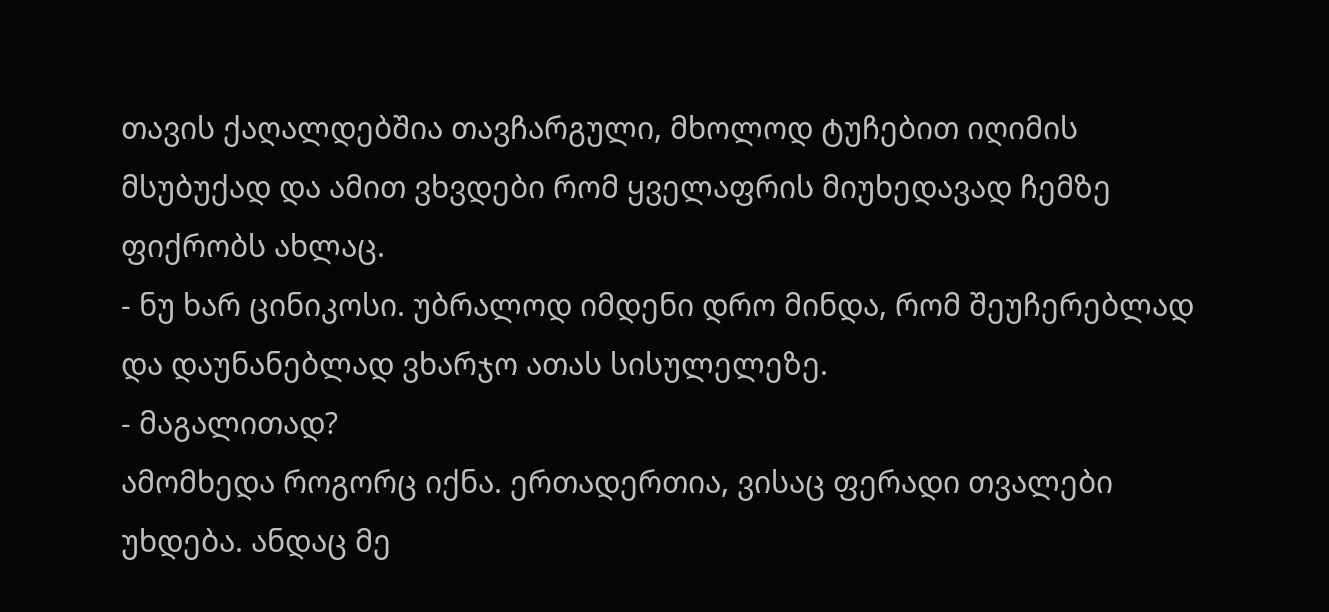თავის ქაღალდებშია თავჩარგული, მხოლოდ ტუჩებით იღიმის მსუბუქად და ამით ვხვდები რომ ყველაფრის მიუხედავად ჩემზე ფიქრობს ახლაც.
- ნუ ხარ ცინიკოსი. უბრალოდ იმდენი დრო მინდა, რომ შეუჩერებლად და დაუნანებლად ვხარჯო ათას სისულელეზე.
- მაგალითად?
ამომხედა როგორც იქნა. ერთადერთია, ვისაც ფერადი თვალები უხდება. ანდაც მე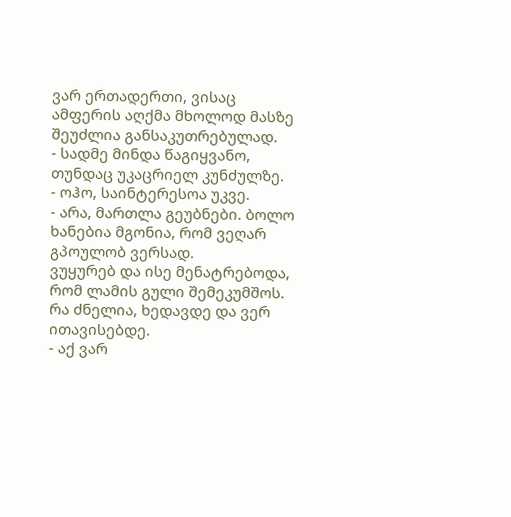ვარ ერთადერთი, ვისაც ამფერის აღქმა მხოლოდ მასზე შეუძლია განსაკუთრებულად.
- სადმე მინდა წაგიყვანო, თუნდაც უკაცრიელ კუნძულზე.
- ოჰო, საინტერესოა უკვე.
- არა, მართლა გეუბნები. ბოლო ხანებია მგონია, რომ ვეღარ გპოულობ ვერსად.
ვუყურებ და ისე მენატრებოდა, რომ ლამის გული შემეკუმშოს. რა ძნელია, ხედავდე და ვერ ითავისებდე.
- აქ ვარ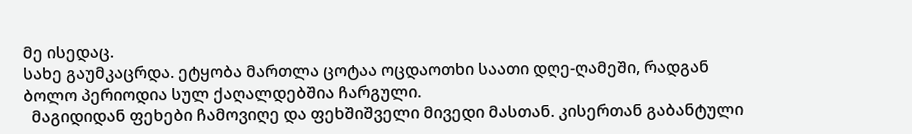მე ისედაც.
სახე გაუმკაცრდა. ეტყობა მართლა ცოტაა ოცდაოთხი საათი დღე-ღამეში, რადგან ბოლო პერიოდია სულ ქაღალდებშია ჩარგული.
  მაგიდიდან ფეხები ჩამოვიღე და ფეხშიშველი მივედი მასთან. კისერთან გაბანტული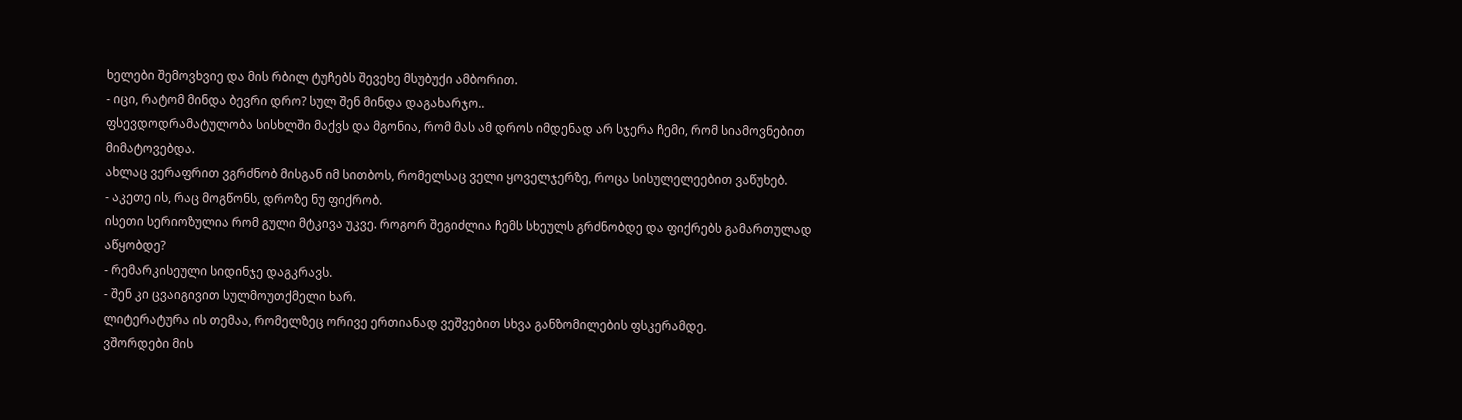ხელები შემოვხვიე და მის რბილ ტუჩებს შევეხე მსუბუქი ამბორით.
- იცი, რატომ მინდა ბევრი დრო? სულ შენ მინდა დაგახარჯო..
ფსევდოდრამატულობა სისხლში მაქვს და მგონია, რომ მას ამ დროს იმდენად არ სჯერა ჩემი, რომ სიამოვნებით მიმატოვებდა.
ახლაც ვერაფრით ვგრძნობ მისგან იმ სითბოს, რომელსაც ველი ყოველჯერზე, როცა სისულელეებით ვაწუხებ.
- აკეთე ის, რაც მოგწონს, დროზე ნუ ფიქრობ.
ისეთი სერიოზულია რომ გული მტკივა უკვე. როგორ შეგიძლია ჩემს სხეულს გრძნობდე და ფიქრებს გამართულად აწყობდე?
- რემარკისეული სიდინჯე დაგკრავს.
- შენ კი ცვაიგივით სულმოუთქმელი ხარ.
ლიტერატურა ის თემაა, რომელზეც ორივე ერთიანად ვეშვებით სხვა განზომილების ფსკერამდე.
ვშორდები მის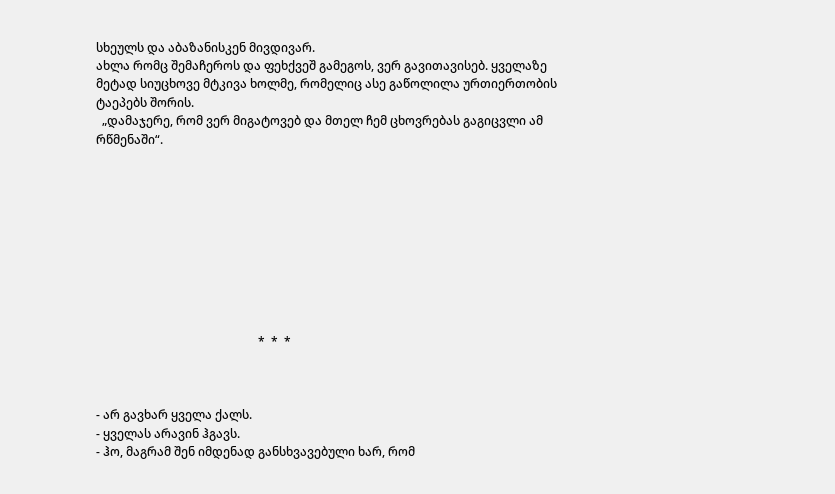სხეულს და აბაზანისკენ მივდივარ.
ახლა რომც შემაჩეროს და ფეხქვეშ გამეგოს, ვერ გავითავისებ. ყველაზე მეტად სიუცხოვე მტკივა ხოლმე, რომელიც ასე გაწოლილა ურთიერთობის ტაეპებს შორის.
  „დამაჯერე, რომ ვერ მიგატოვებ და მთელ ჩემ ცხოვრებას გაგიცვლი ამ რწმენაში“.










                                                      *  *  *



- არ გავხარ ყველა ქალს.
- ყველას არავინ ჰგავს.
- ჰო, მაგრამ შენ იმდენად განსხვავებული ხარ, რომ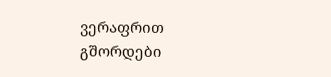ვერაფრით გშორდები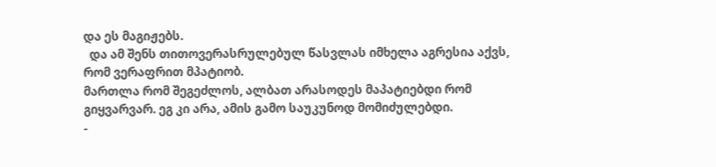და ეს მაგიჟებს.
  და ამ შენს თითოვერასრულებულ წასვლას იმხელა აგრესია აქვს, რომ ვერაფრით მპატიობ.
მართლა რომ შეგეძლოს, ალბათ არასოდეს მაპატიებდი რომ გიყვარვარ. ეგ კი არა, ამის გამო საუკუნოდ მომიძულებდი.
-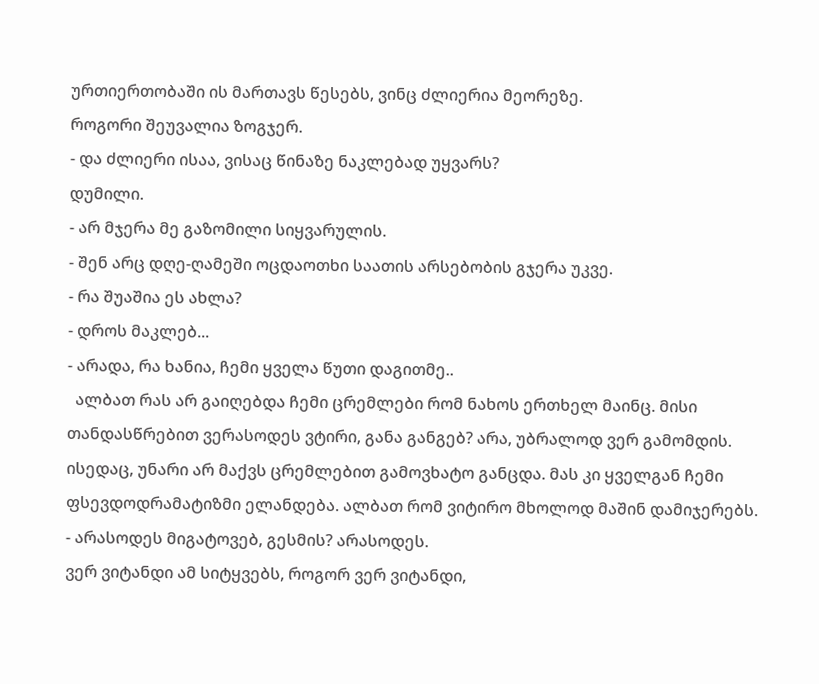ურთიერთობაში ის მართავს წესებს, ვინც ძლიერია მეორეზე.
როგორი შეუვალია ზოგჯერ.
- და ძლიერი ისაა, ვისაც წინაზე ნაკლებად უყვარს?
დუმილი.
- არ მჯერა მე გაზომილი სიყვარულის.
- შენ არც დღე-ღამეში ოცდაოთხი საათის არსებობის გჯერა უკვე.
- რა შუაშია ეს ახლა?
- დროს მაკლებ...
- არადა, რა ხანია, ჩემი ყველა წუთი დაგითმე..
  ალბათ რას არ გაიღებდა ჩემი ცრემლები რომ ნახოს ერთხელ მაინც. მისი თანდასწრებით ვერასოდეს ვტირი, განა განგებ? არა, უბრალოდ ვერ გამომდის. ისედაც, უნარი არ მაქვს ცრემლებით გამოვხატო განცდა. მას კი ყველგან ჩემი ფსევდოდრამატიზმი ელანდება. ალბათ რომ ვიტირო მხოლოდ მაშინ დამიჯერებს.
- არასოდეს მიგატოვებ, გესმის? არასოდეს.
ვერ ვიტანდი ამ სიტყვებს, როგორ ვერ ვიტანდი,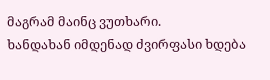მაგრამ მაინც ვუთხარი.
ხანდახან იმდენად ძვირფასი ხდება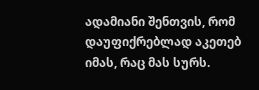ადამიანი შენთვის, რომ დაუფიქრებლად აკეთებ იმას, რაც მას სურს.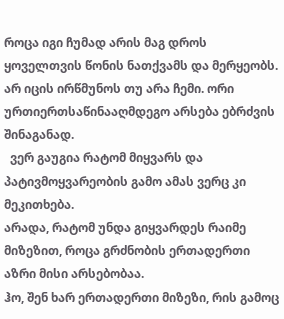როცა იგი ჩუმად არის მაგ დროს ყოველთვის წონის ნათქვამს და მერყეობს. არ იცის ირწმუნოს თუ არა ჩემი. ორი ურთიერთსაწინააღმდეგო არსება ებრძვის შინაგანად.
  ვერ გაუგია რატომ მიყვარს და პატივმოყვარეობის გამო ამას ვერც კი მეკითხება.
არადა, რატომ უნდა გიყვარდეს რაიმე მიზეზით, როცა გრძნობის ერთადერთი აზრი მისი არსებობაა.
ჰო, შენ ხარ ერთადერთი მიზეზი, რის გამოც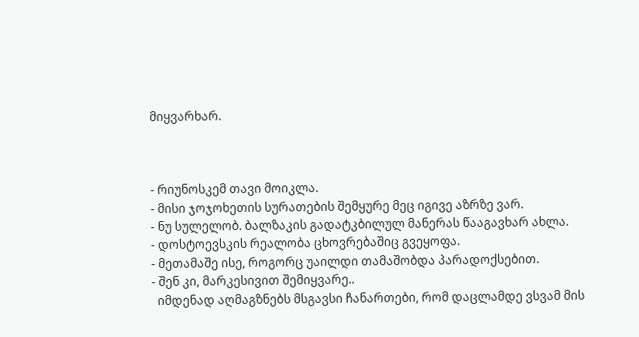მიყვარხარ.



- რიუნოსკემ თავი მოიკლა.
- მისი ჯოჯოხეთის სურათების შემყურე მეც იგივე აზრზე ვარ.
- ნუ სულელობ. ბალზაკის გადატკბილულ მანერას წააგავხარ ახლა.
- დოსტოევსკის რეალობა ცხოვრებაშიც გვეყოფა.
- მეთამაშე ისე, როგორც უაილდი თამაშობდა პარადოქსებით.
- შენ კი, მარკესივით შემიყვარე..
  იმდენად აღმაგზნებს მსგავსი ჩანართები, რომ დაცლამდე ვსვამ მის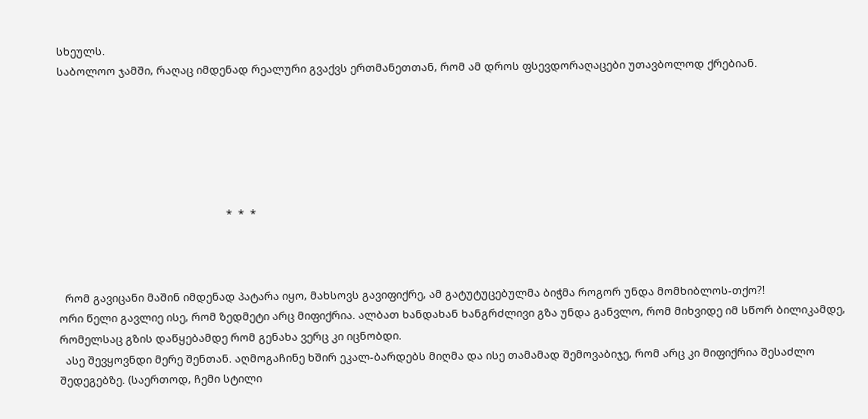სხეულს.
საბოლოო ჯამში, რაღაც იმდენად რეალური გვაქვს ერთმანეთთან, რომ ამ დროს ფსევდორაღაცები უთავბოლოდ ქრებიან.






                                                        *  *  *



  რომ გავიცანი მაშინ იმდენად პატარა იყო, მახსოვს გავიფიქრე, ამ გატუტუცებულმა ბიჭმა როგორ უნდა მომხიბლოს-თქო?!
ორი წელი გავლიე ისე, რომ ზედმეტი არც მიფიქრია. ალბათ ხანდახან ხანგრძლივი გზა უნდა განვლო, რომ მიხვიდე იმ სწორ ბილიკამდე, რომელსაც გზის დაწყებამდე რომ გენახა ვერც კი იცნობდი.
  ასე შევყოვნდი მერე შენთან. აღმოგაჩინე ხშირ ეკალ-ბარდებს მიღმა და ისე თამამად შემოვაბიჯე, რომ არც კი მიფიქრია შესაძლო შედეგებზე. (საერთოდ, ჩემი სტილი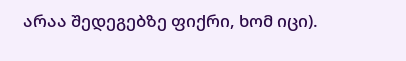არაა შედეგებზე ფიქრი, ხომ იცი).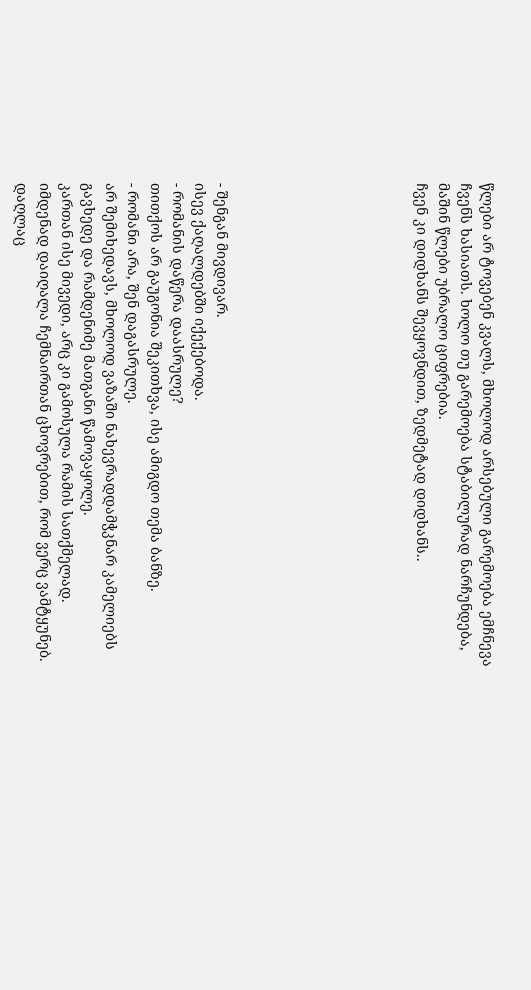წლები არ ტოვებენ კვალს, მხოლოდ არსებული გარემოება ემჩნევა ჩვენს ხასიათს. ხოლო თუ გარემოება სტაბილურად ნარჩუნდება, მაშინ წლები უბრალო ციფრებია.
ჩვენ კი დიდხანს შევყოვნდით, ზედმეტად დიდხანს..








- შენგან მივდივარ.
ისევ ქაღალდებში იქექებოდა.
- რომანის დაწერა დაასრულე?
თითქოს არ გაუგონია შეკითხვა, ისე ამიგდო თემა ბანზე.
- რომანი არა, შენ დაგასრულე.
არ შემიხედავს, მხოლოდ ვაზაში ნახევრადდამჭკნარ კამელიებს გავხედე და რამდენიმე მათგანი წამოვაყოლე.
კართან ისე მივედი, არც კი გამოსულა რამის სათქმელად.
იმდენად დაიღალა ჩემნაირთან ცხოვრებით, რომ ვერც ვამტყუნებ. დაღლაც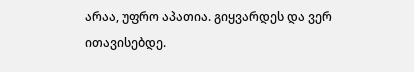არაა, უფრო აპათია. გიყვარდეს და ვერ ითავისებდე.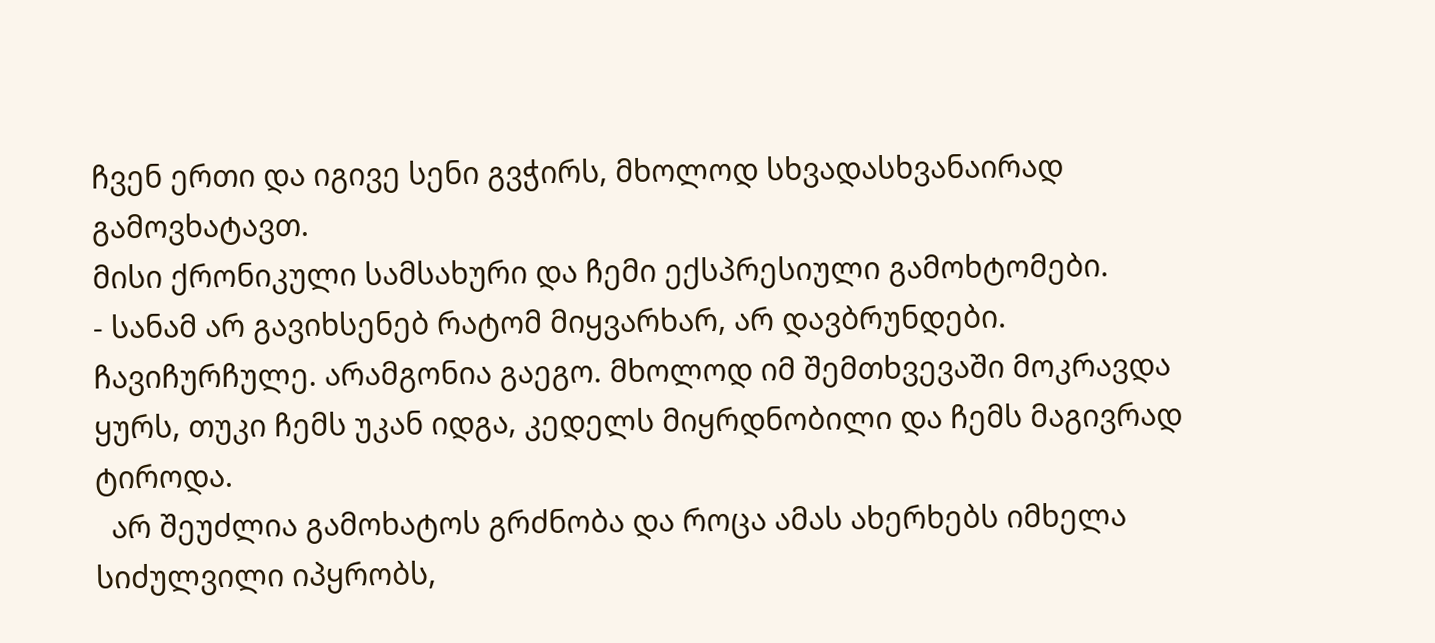ჩვენ ერთი და იგივე სენი გვჭირს, მხოლოდ სხვადასხვანაირად გამოვხატავთ.
მისი ქრონიკული სამსახური და ჩემი ექსპრესიული გამოხტომები.
- სანამ არ გავიხსენებ რატომ მიყვარხარ, არ დავბრუნდები.
ჩავიჩურჩულე. არამგონია გაეგო. მხოლოდ იმ შემთხვევაში მოკრავდა ყურს, თუკი ჩემს უკან იდგა, კედელს მიყრდნობილი და ჩემს მაგივრად ტიროდა.
  არ შეუძლია გამოხატოს გრძნობა და როცა ამას ახერხებს იმხელა სიძულვილი იპყრობს,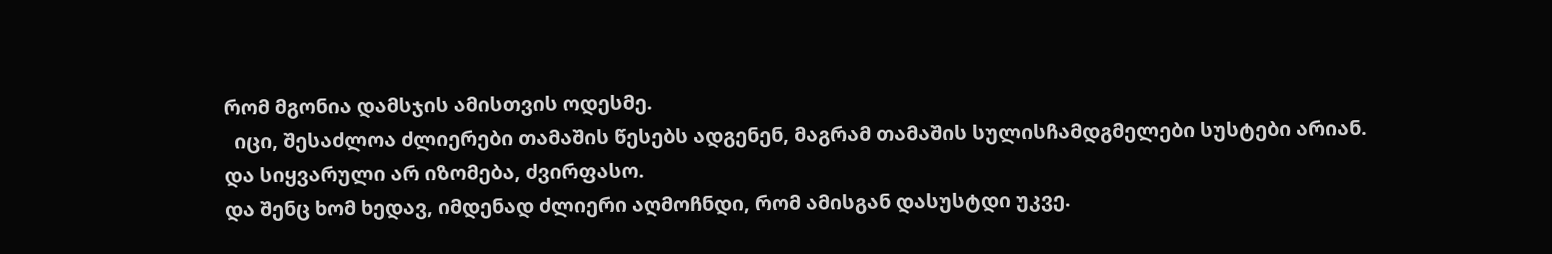რომ მგონია დამსჯის ამისთვის ოდესმე.
  იცი, შესაძლოა ძლიერები თამაშის წესებს ადგენენ, მაგრამ თამაშის სულისჩამდგმელები სუსტები არიან.
და სიყვარული არ იზომება, ძვირფასო.
და შენც ხომ ხედავ, იმდენად ძლიერი აღმოჩნდი, რომ ამისგან დასუსტდი უკვე.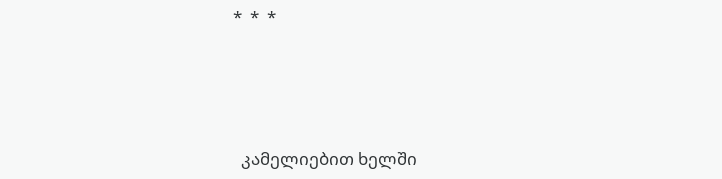*  *  *




  კამელიებით ხელში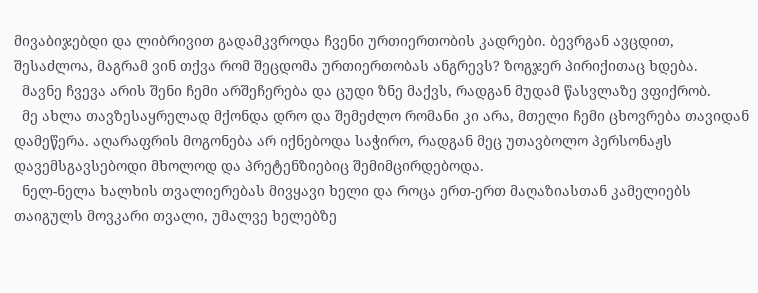მივაბიჯებდი და ლიბრივით გადამკვროდა ჩვენი ურთიერთობის კადრები. ბევრგან ავცდით, შესაძლოა, მაგრამ ვინ თქვა რომ შეცდომა ურთიერთობას ანგრევს? ზოგჯერ პირიქითაც ხდება.
  მავნე ჩვევა არის შენი ჩემი არშეჩერება და ცუდი ზნე მაქვს, რადგან მუდამ წასვლაზე ვფიქრობ.
  მე ახლა თავზესაყრელად მქონდა დრო და შემეძლო რომანი კი არა, მთელი ჩემი ცხოვრება თავიდან დამეწერა. აღარაფრის მოგონება არ იქნებოდა საჭირო, რადგან მეც უთავბოლო პერსონაჟს დავემსგავსებოდი მხოლოდ და პრეტენზიებიც შემიმცირდებოდა.
  ნელ-ნელა ხალხის თვალიერებას მივყავი ხელი და როცა ერთ-ერთ მაღაზიასთან კამელიებს თაიგულს მოვკარი თვალი, უმალვე ხელებზე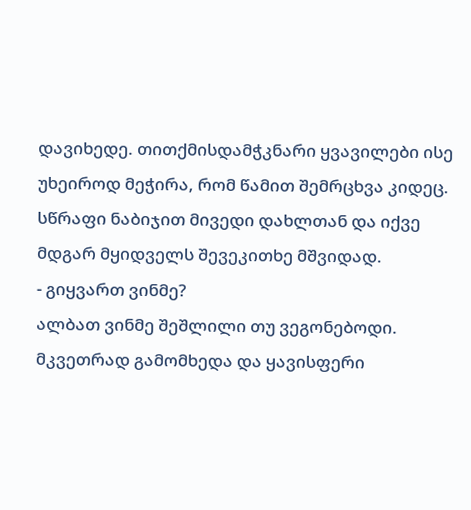დავიხედე. თითქმისდამჭკნარი ყვავილები ისე უხეიროდ მეჭირა, რომ წამით შემრცხვა კიდეც. სწრაფი ნაბიჯით მივედი დახლთან და იქვე მდგარ მყიდველს შევეკითხე მშვიდად.
- გიყვართ ვინმე?
ალბათ ვინმე შეშლილი თუ ვეგონებოდი. მკვეთრად გამომხედა და ყავისფერი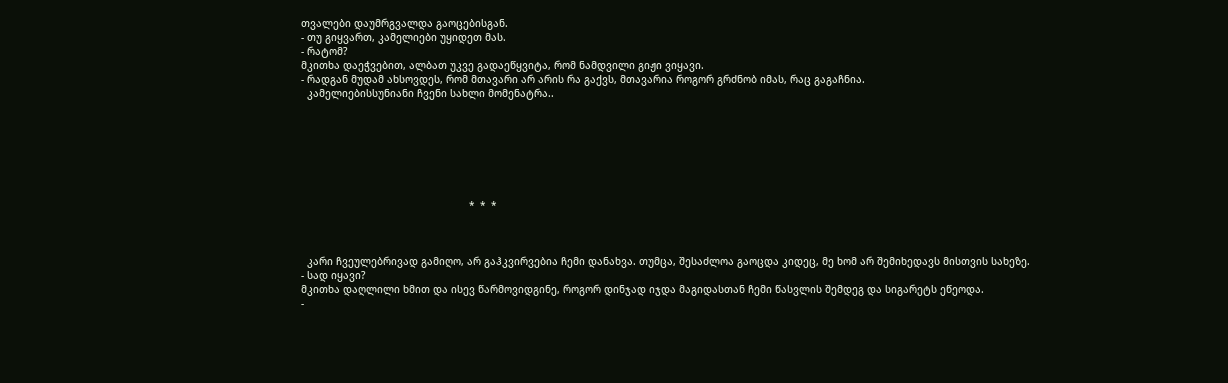თვალები დაუმრგვალდა გაოცებისგან.
- თუ გიყვართ, კამელიები უყიდეთ მას.
- რატომ?
მკითხა დაეჭვებით, ალბათ უკვე გადაეწყვიტა, რომ ნამდვილი გიჟი ვიყავი.
- რადგან მუდამ ახსოვდეს, რომ მთავარი არ არის რა გაქვს, მთავარია როგორ გრძნობ იმას, რაც გაგაჩნია.
  კამელიებისსუნიანი ჩვენი სახლი მომენატრა..







                                                        *  *  *



  კარი ჩვეულებრივად გამიღო, არ გაჰკვირვებია ჩემი დანახვა. თუმცა, შესაძლოა გაოცდა კიდეც, მე ხომ არ შემიხედავს მისთვის სახეზე.
- სად იყავი?
მკითხა დაღლილი ხმით და ისევ წარმოვიდგინე, როგორ დინჯად იჯდა მაგიდასთან ჩემი წასვლის შემდეგ და სიგარეტს ეწეოდა.
-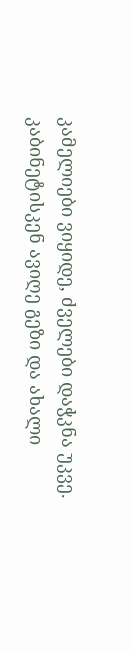კამელიები ვიყიდე, ძველები დაჭკნა უკვე.
კაბინეტისკენ ავიღე გეზი და ახალი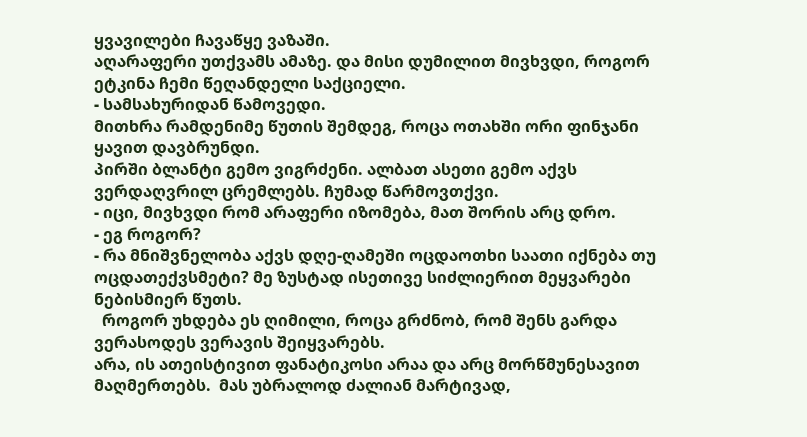ყვავილები ჩავაწყე ვაზაში.
აღარაფერი უთქვამს ამაზე. და მისი დუმილით მივხვდი, როგორ ეტკინა ჩემი წეღანდელი საქციელი.
- სამსახურიდან წამოვედი.
მითხრა რამდენიმე წუთის შემდეგ, როცა ოთახში ორი ფინჯანი ყავით დავბრუნდი.
პირში ბლანტი გემო ვიგრძენი. ალბათ ასეთი გემო აქვს ვერდაღვრილ ცრემლებს. ჩუმად წარმოვთქვი.
- იცი, მივხვდი რომ არაფერი იზომება, მათ შორის არც დრო.
- ეგ როგორ?
- რა მნიშვნელობა აქვს დღე-ღამეში ოცდაოთხი საათი იქნება თუ ოცდათექვსმეტი? მე ზუსტად ისეთივე სიძლიერით მეყვარები ნებისმიერ წუთს.
  როგორ უხდება ეს ღიმილი, როცა გრძნობ, რომ შენს გარდა ვერასოდეს ვერავის შეიყვარებს.
არა, ის ათეისტივით ფანატიკოსი არაა და არც მორწმუნესავით მაღმერთებს.  მას უბრალოდ ძალიან მარტივად,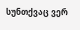სუნთქვაც ვერ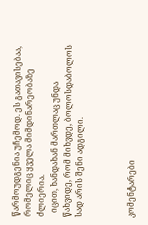წარმოუდგენია უჩემოდ. ეს გათავისებაა, რომელიც ყველა მიმდინარეობაზე ძლიერია.
  იცით, ხანდახან მართლაც უნდა წახვიდე, რომ მიხვდე, ბოლოსდაბოლოს სად არის შენი ადგილი.



კომენტარები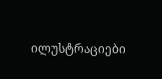ილუსტრაციები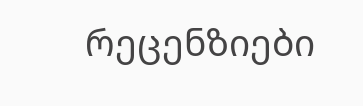რეცენზიები